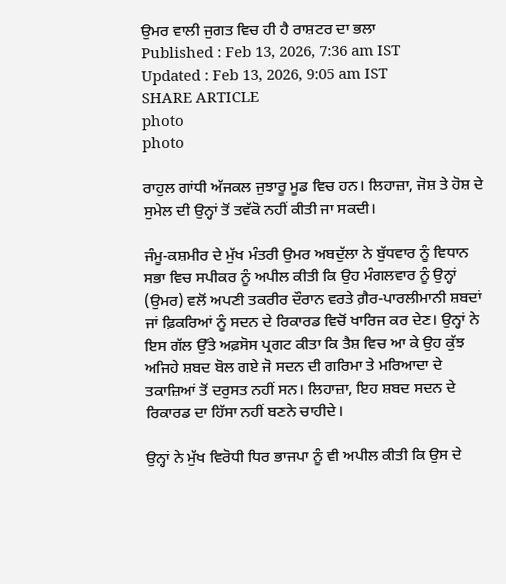ਉਮਰ ਵਾਲੀ ਜੁਗਤ ਵਿਚ ਹੀ ਹੈ ਰਾਸ਼ਟਰ ਦਾ ਭਲਾ
Published : Feb 13, 2026, 7:36 am IST
Updated : Feb 13, 2026, 9:05 am IST
SHARE ARTICLE
photo
photo

ਰਾਹੁਲ ਗਾਂਧੀ ਅੱਜਕਲ ਜੁਝਾਰੂ ਮੂਡ ਵਿਚ ਹਨ। ਲਿਹਾਜ਼ਾ, ਜੋਸ਼ ਤੇ ਹੋਸ਼ ਦੇ ਸੁਮੇਲ ਦੀ ਉਨ੍ਹਾਂ ਤੋਂ ਤਵੱਕੋ ਨਹੀਂ ਕੀਤੀ ਜਾ ਸਕਦੀ।

ਜੰਮੂ-ਕਸ਼ਮੀਰ ਦੇ ਮੁੱਖ ਮੰਤਰੀ ਉਮਰ ਅਬਦੁੱਲਾ ਨੇ ਬੁੱਧਵਾਰ ਨੂੰ ਵਿਧਾਨ ਸਭਾ ਵਿਚ ਸਪੀਕਰ ਨੂੰ ਅਪੀਲ ਕੀਤੀ ਕਿ ਉਹ ਮੰਗਲਵਾਰ ਨੂੰ ਉਨ੍ਹਾਂ (ਉਮਰ) ਵਲੋਂ ਅਪਣੀ ਤਕਰੀਰ ਦੌਰਾਨ ਵਰਤੇ ਗ਼ੈਰ-ਪਾਰਲੀਮਾਨੀ ਸ਼ਬਦਾਂ ਜਾਂ ਫ਼ਿਕਰਿਆਂ ਨੂੰ ਸਦਨ ਦੇ ਰਿਕਾਰਡ ਵਿਚੋਂ ਖਾਰਿਜ ਕਰ ਦੇਣ। ਉਨ੍ਹਾਂ ਨੇ ਇਸ ਗੱਲ ਉੱਤੇ ਅਫ਼ਸੋਸ ਪ੍ਰਗਟ ਕੀਤਾ ਕਿ ਤੈਸ਼ ਵਿਚ ਆ ਕੇ ਉਹ ਕੁੱਝ ਅਜਿਹੇ ਸ਼ਬਦ ਬੋਲ ਗਏ ਜੋ ਸਦਨ ਦੀ ਗਰਿਮਾ ਤੇ ਮਰਿਆਦਾ ਦੇ ਤਕਾਜ਼ਿਆਂ ਤੋਂ ਦਰੁਸਤ ਨਹੀਂ ਸਨ। ਲਿਹਾਜ਼ਾ, ਇਹ ਸ਼ਬਦ ਸਦਨ ਦੇ ਰਿਕਾਰਡ ਦਾ ਹਿੱਸਾ ਨਹੀਂ ਬਣਨੇ ਚਾਹੀਦੇ।

ਉਨ੍ਹਾਂ ਨੇ ਮੁੱਖ ਵਿਰੋਧੀ ਧਿਰ ਭਾਜਪਾ ਨੂੰ ਵੀ ਅਪੀਲ ਕੀਤੀ ਕਿ ਉਸ ਦੇ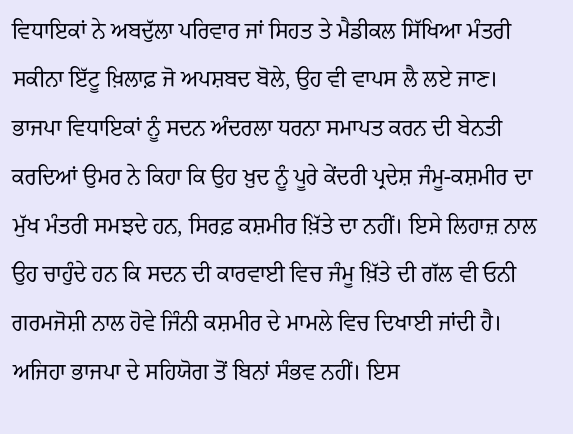ਵਿਧਾਇਕਾਂ ਨੇ ਅਬਦੁੱਲਾ ਪਰਿਵਾਰ ਜਾਂ ਸਿਹਤ ਤੇ ਮੈਡੀਕਲ ਸਿੱਖਿਆ ਮੰਤਰੀ ਸਕੀਨਾ ਇੱਟੂ ਖ਼ਿਲਾਫ਼ ਜੋ ਅਪਸ਼ਬਦ ਬੋਲੇ, ਉਹ ਵੀ ਵਾਪਸ ਲੈ ਲਏ ਜਾਣ। ਭਾਜਪਾ ਵਿਧਾਇਕਾਂ ਨੂੰ ਸਦਨ ਅੰਦਰਲਾ ਧਰਨਾ ਸਮਾਪਤ ਕਰਨ ਦੀ ਬੇਨਤੀ ਕਰਦਿਆਂ ਉਮਰ ਨੇ ਕਿਹਾ ਕਿ ਉਹ ਖ਼ੁਦ ਨੂੰ ਪੂਰੇ ਕੇਂਦਰੀ ਪ੍ਰਦੇਸ਼ ਜੰਮੂ-ਕਸ਼ਮੀਰ ਦਾ ਮੁੱਖ ਮੰਤਰੀ ਸਮਝਦੇ ਹਨ, ਸਿਰਫ਼ ਕਸ਼ਮੀਰ ਖ਼ਿੱਤੇ ਦਾ ਨਹੀਂ। ਇਸੇ ਲਿਹਾਜ਼ ਨਾਲ ਉਹ ਚਾਹੁੰਦੇ ਹਨ ਕਿ ਸਦਨ ਦੀ ਕਾਰਵਾਈ ਵਿਚ ਜੰਮੂ ਖ਼ਿੱਤੇ ਦੀ ਗੱਲ ਵੀ ਓਨੀ ਗਰਮਜੋਸ਼ੀ ਨਾਲ ਹੋਵੇ ਜਿੰਨੀ ਕਸ਼ਮੀਰ ਦੇ ਮਾਮਲੇ ਵਿਚ ਦਿਖਾਈ ਜਾਂਦੀ ਹੈ। ਅਜਿਹਾ ਭਾਜਪਾ ਦੇ ਸਹਿਯੋਗ ਤੋਂ ਬਿਨਾਂ ਸੰਭਵ ਨਹੀਂ। ਇਸ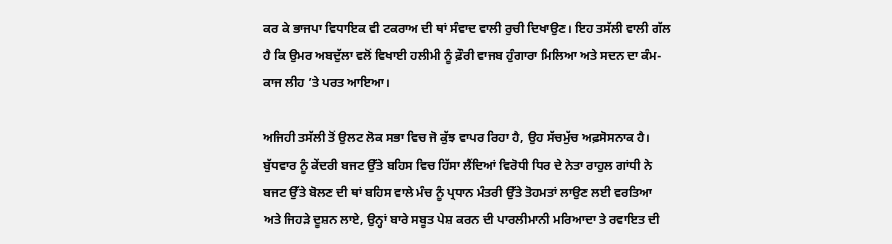ਕਰ ਕੇ ਭਾਜਪਾ ਵਿਧਾਇਕ ਵੀ ਟਕਰਾਅ ਦੀ ਥਾਂ ਸੰਵਾਦ ਵਾਲੀ ਰੁਚੀ ਦਿਖਾਉਣ। ਇਹ ਤਸੱਲੀ ਵਾਲੀ ਗੱਲ ਹੈ ਕਿ ਉਮਰ ਅਬਦੁੱਲਾ ਵਲੋਂ ਵਿਖਾਈ ਹਲੀਮੀ ਨੂੰ ਫ਼ੌਰੀ ਵਾਜਬ ਹੁੰਗਾਰਾ ਮਿਲਿਆ ਅਤੇ ਸਦਨ ਦਾ ਕੰਮ-ਕਾਜ ਲੀਹ ’ਤੇ ਪਰਤ ਆਇਆ।

ਅਜਿਹੀ ਤਸੱਲੀ ਤੋਂ ਉਲਟ ਲੋਕ ਸਭਾ ਵਿਚ ਜੋ ਕੁੱਝ ਵਾਪਰ ਰਿਹਾ ਹੈ, ਉਹ ਸੱਚਮੁੱਚ ਅਫ਼ਸੋਸਨਾਕ ਹੈ। ਬੁੱਧਵਾਰ ਨੂੰ ਕੇਂਦਰੀ ਬਜਟ ਉੱਤੇ ਬਹਿਸ ਵਿਚ ਹਿੱਸਾ ਲੈਂਦਿਆਂ ਵਿਰੋਧੀ ਧਿਰ ਦੇ ਨੇਤਾ ਰਾਹੁਲ ਗਾਂਧੀ ਨੇ ਬਜਟ ਉੱਤੇ ਬੋਲਣ ਦੀ ਥਾਂ ਬਹਿਸ ਵਾਲੇ ਮੰਚ ਨੂੰ ਪ੍ਰਧਾਨ ਮੰਤਰੀ ਉੱਤੇ ਤੋਹਮਤਾਂ ਲਾਉਣ ਲਈ ਵਰਤਿਆ ਅਤੇ ਜਿਹੜੇ ਦੂਸ਼ਨ ਲਾਏ, ਉਨ੍ਹਾਂ ਬਾਰੇ ਸਬੂਤ ਪੇਸ਼ ਕਰਨ ਦੀ ਪਾਰਲੀਮਾਨੀ ਮਰਿਆਦਾ ਤੇ ਰਵਾਇਤ ਦੀ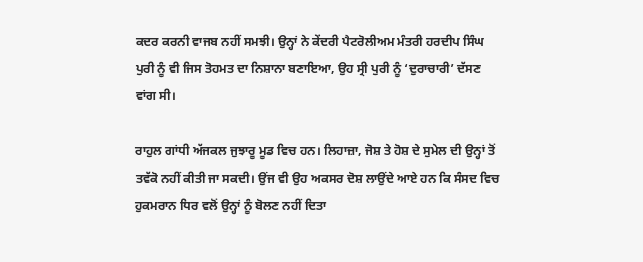ਕਦਰ ਕਰਨੀ ਵਾਜਬ ਨਹੀਂ ਸਮਝੀ। ਉਨ੍ਹਾਂ ਨੇ ਕੇਂਦਰੀ ਪੈਟਰੋਲੀਅਮ ਮੰਤਰੀ ਹਰਦੀਪ ਸਿੰਘ ਪੁਰੀ ਨੂੰ ਵੀ ਜਿਸ ਤੋਹਮਤ ਦਾ ਨਿਸ਼ਾਨਾ ਬਣਾਇਆ, ਉਹ ਸ੍ਰੀ ਪੁਰੀ ਨੂੰ ‘ਦੁਰਾਚਾਰੀ’ ਦੱਸਣ ਵਾਂਗ ਸੀ।

ਰਾਹੁਲ ਗਾਂਧੀ ਅੱਜਕਲ ਜੁਝਾਰੂ ਮੂਡ ਵਿਚ ਹਨ। ਲਿਹਾਜ਼ਾ, ਜੋਸ਼ ਤੇ ਹੋਸ਼ ਦੇ ਸੁਮੇਲ ਦੀ ਉਨ੍ਹਾਂ ਤੋਂ ਤਵੱਕੋ ਨਹੀਂ ਕੀਤੀ ਜਾ ਸਕਦੀ। ਉਂਜ ਵੀ ਉਹ ਅਕਸਰ ਦੋਸ਼ ਲਾਉਂਦੇ ਆਏ ਹਨ ਕਿ ਸੰਸਦ ਵਿਚ ਹੁਕਮਰਾਨ ਧਿਰ ਵਲੋਂ ਉਨ੍ਹਾਂ ਨੂੰ ਬੋਲਣ ਨਹੀਂ ਦਿਤਾ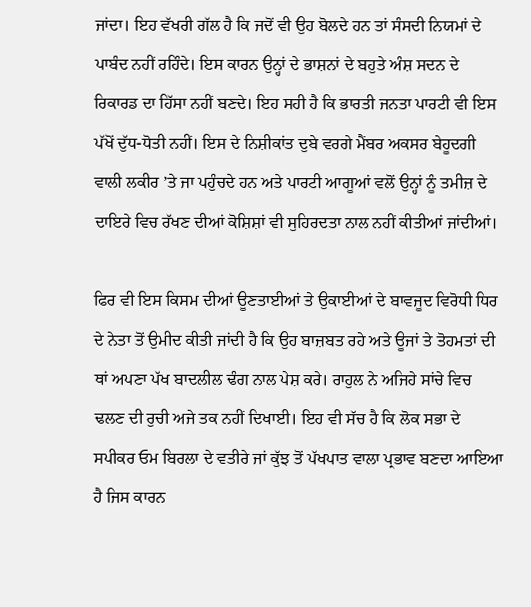ਜਾਂਦਾ। ਇਹ ਵੱਖਰੀ ਗੱਲ ਹੈ ਕਿ ਜਦੋਂ ਵੀ ਉਹ ਬੋਲਦੇ ਹਨ ਤਾਂ ਸੰਸਦੀ ਨਿਯਮਾਂ ਦੇ ਪਾਬੰਦ ਨਹੀਂ ਰਹਿੰਦੇ। ਇਸ ਕਾਰਨ ਉਨ੍ਹਾਂ ਦੇ ਭਾਸ਼ਨਾਂ ਦੇ ਬਹੁਤੇ ਅੰਸ਼ ਸਦਨ ਦੇ ਰਿਕਾਰਡ ਦਾ ਹਿੱਸਾ ਨਹੀਂ ਬਣਦੇ। ਇਹ ਸਹੀ ਹੈ ਕਿ ਭਾਰਤੀ ਜਨਤਾ ਪਾਰਟੀ ਵੀ ਇਸ ਪੱਖੋਂ ਦੁੱਧ-ਧੋਤੀ ਨਹੀਂ। ਇਸ ਦੇ ਨਿਸ਼ੀਕਾਂਤ ਦੁਬੇ ਵਰਗੇ ਮੈਂਬਰ ਅਕਸਰ ਬੇਹੂਦਗੀ ਵਾਲੀ ਲਕੀਰ ’ਤੇ ਜਾ ਪਹੁੰਚਦੇ ਹਨ ਅਤੇ ਪਾਰਟੀ ਆਗੂਆਂ ਵਲੋਂ ਉਨ੍ਹਾਂ ਨੂੰ ਤਮੀਜ਼ ਦੇ ਦਾਇਰੇ ਵਿਚ ਰੱਖਣ ਦੀਆਂ ਕੋਸ਼ਿਸ਼ਾਂ ਵੀ ਸੁਹਿਰਦਤਾ ਨਾਲ ਨਹੀਂ ਕੀਤੀਆਂ ਜਾਂਦੀਆਂ।

ਫਿਰ ਵੀ ਇਸ ਕਿਸਮ ਦੀਆਂ ਊਣਤਾਈਆਂ ਤੇ ਉਕਾਈਆਂ ਦੇ ਬਾਵਜੂਦ ਵਿਰੋਧੀ ਧਿਰ ਦੇ ਨੇਤਾ ਤੋਂ ਉਮੀਦ ਕੀਤੀ ਜਾਂਦੀ ਹੈ ਕਿ ਉਹ ਬਾਜ਼ਬਤ ਰਹੇ ਅਤੇ ਊਜਾਂ ਤੇ ਤੋਹਮਤਾਂ ਦੀ ਥਾਂ ਅਪਣਾ ਪੱਖ ਬਾਦਲੀਲ ਢੰਗ ਨਾਲ ਪੇਸ਼ ਕਰੇ। ਰਾਹੁਲ ਨੇ ਅਜਿਹੇ ਸਾਂਚੇ ਵਿਚ ਢਲਣ ਦੀ ਰੁਚੀ ਅਜੇ ਤਕ ਨਹੀਂ ਦਿਖਾਈ। ਇਹ ਵੀ ਸੱਚ ਹੈ ਕਿ ਲੋਕ ਸਭਾ ਦੇ ਸਪੀਕਰ ਓਮ ਬਿਰਲਾ ਦੇ ਵਤੀਰੇ ਜਾਂ ਕੁੱਝ ਤੋਂ ਪੱਖਪਾਤ ਵਾਲਾ ਪ੍ਰਭਾਵ ਬਣਦਾ ਆਇਆ ਹੈ ਜਿਸ ਕਾਰਨ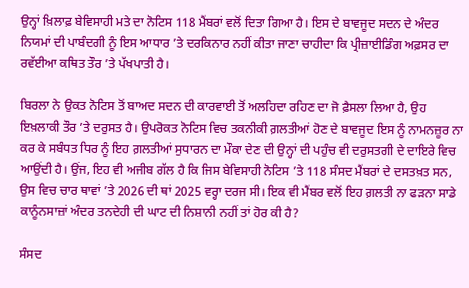ਉਨ੍ਹਾਂ ਖ਼ਿਲਾਫ਼ ਬੇਵਿਸਾਹੀ ਮਤੇ ਦਾ ਨੋਟਿਸ 118 ਮੈਂਬਰਾਂ ਵਲੋਂ ਦਿਤਾ ਗਿਆ ਹੈ। ਇਸ ਦੇ ਬਾਵਜੂਦ ਸਦਨ ਦੇ ਅੰਦਰ ਨਿਯਮਾਂ ਦੀ ਪਾਬੰਦਗੀ ਨੂੰ ਇਸ ਆਧਾਰ ’ਤੇ ਦਰਕਿਨਾਰ ਨਹੀਂ ਕੀਤਾ ਜਾਣਾ ਚਾਹੀਦਾ ਕਿ ਪ੍ਰੀਜ਼ਾਈਡਿੰਗ ਅਫ਼ਸਰ ਦਾ ਰਵੱਈਆ ਕਥਿਤ ਤੌਰ ’ਤੇ ਪੱਖਪਾਤੀ ਹੈ।

ਬਿਰਲਾ ਨੇ ਉਕਤ ਨੋਟਿਸ ਤੋਂ ਬਾਅਦ ਸਦਨ ਦੀ ਕਾਰਵਾਈ ਤੋਂ ਅਲਹਿਦਾ ਰਹਿਣ ਦਾ ਜੋ ਫ਼ੈਸਲਾ ਲਿਆ ਹੈ, ਉਹ ਇਖ਼ਲਾਕੀ ਤੌਰ ’ਤੇ ਦਰੁਸਤ ਹੈ। ਉਪਰੋਕਤ ਨੋਟਿਸ ਵਿਚ ਤਕਨੀਕੀ ਗ਼ਲਤੀਆਂ ਹੋਣ ਦੇ ਬਾਵਜੂਦ ਇਸ ਨੂੰ ਨਾਮਨਜ਼ੂਰ ਨਾ ਕਰ ਕੇ ਸਬੰਧਤ ਧਿਰ ਨੂੰ ਇਹ ਗ਼ਲਤੀਆਂ ਸੁਧਾਰਨ ਦਾ ਮੌਕਾ ਦੇਣ ਦੀ ਉਨ੍ਹਾਂ ਦੀ ਪਹੁੰਚ ਵੀ ਦਰੁਸਤਗੀ ਦੇ ਦਾਇਰੇ ਵਿਚ ਆਉਂਦੀ ਹੈ। ਉਂਜ, ਇਹ ਵੀ ਅਜੀਬ ਗੱਲ ਹੈ ਕਿ ਜਿਸ ਬੇਵਿਸਾਹੀ ਨੋਟਿਸ ’ਤੇ 118 ਸੰਸਦ ਮੈਂਬਰਾਂ ਦੇ ਦਸਤਖ਼ਤ ਸਨ, ਉਸ ਵਿਚ ਚਾਰ ਥਾਵਾਂ ’ਤੇ 2026 ਦੀ ਥਾਂ 2025 ਵਰ੍ਹਾ ਦਰਜ ਸੀ। ਇਕ ਵੀ ਮੈਂਬਰ ਵਲੋਂ ਇਹ ਗ਼ਲਤੀ ਨਾ ਫੜਨਾ ਸਾਡੇ ਕਾਨੂੰਨਸਾਜ਼ਾਂ ਅੰਦਰ ਤਨਦੇਹੀ ਦੀ ਘਾਟ ਦੀ ਨਿਸ਼ਾਨੀ ਨਹੀਂ ਤਾਂ ਹੋਰ ਕੀ ਹੈ?

ਸੰਸਦ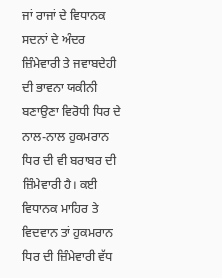ਜਾਂ ਰਾਜਾਂ ਦੇ ਵਿਧਾਨਕ ਸਦਨਾਂ ਦੇ ਅੰਦਰ ਜ਼ਿੰਮੇਵਾਰੀ ਤੇ ਜਵਾਬਦੇਹੀ ਦੀ ਭਾਵਨਾ ਯਕੀਨੀ ਬਣਾਉਣਾ ਵਿਰੋਧੀ ਧਿਰ ਦੇ ਨਾਲ-ਨਾਲ ਹੁਕਮਰਾਨ ਧਿਰ ਦੀ ਵੀ ਬਰਾਬਰ ਦੀ ਜ਼ਿੰਮੇਵਾਰੀ ਹੈ। ਕਈ ਵਿਧਾਨਕ ਮਾਹਿਰ ਤੇ ਵਿਦਵਾਨ ਤਾਂ ਹੁਕਮਰਾਨ ਧਿਰ ਦੀ ਜ਼ਿੰਮੇਵਾਰੀ ਵੱਧ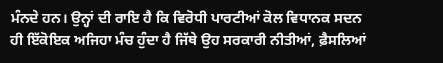ਮੰਨਦੇ ਹਨ। ਉਨ੍ਹਾਂ ਦੀ ਰਾਇ ਹੈ ਕਿ ਵਿਰੋਧੀ ਪਾਰਟੀਆਂ ਕੋਲ ਵਿਧਾਨਕ ਸਦਨ ਹੀ ਇੱਕੋਇਕ ਅਜਿਹਾ ਮੰਚ ਹੁੰਦਾ ਹੈ ਜਿੱਥੇ ਉਹ ਸਰਕਾਰੀ ਨੀਤੀਆਂ, ਫ਼ੈਸਲਿਆਂ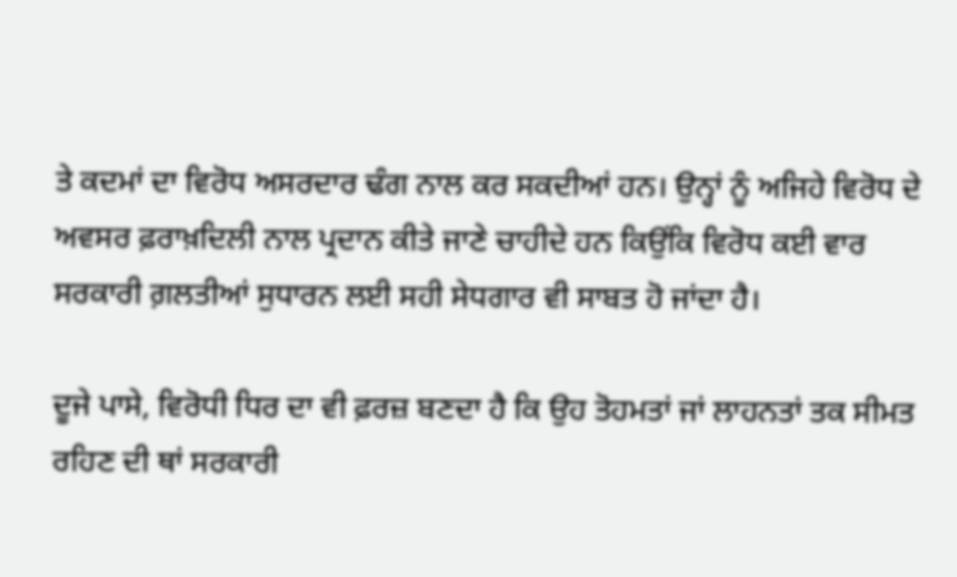ਤੇ ਕਦਮਾਂ ਦਾ ਵਿਰੋਧ ਅਸਰਦਾਰ ਢੰਗ ਨਾਲ ਕਰ ਸਕਦੀਆਂ ਹਨ। ਉਨ੍ਹਾਂ ਨੂੰ ਅਜਿਹੇ ਵਿਰੋਧ ਦੇ ਅਵਸਰ ਫ਼ਰਾਖ਼ਦਿਲੀ ਨਾਲ ਪ੍ਰਦਾਨ ਕੀਤੇ ਜਾਣੇ ਚਾਹੀਦੇ ਹਨ ਕਿਉਂਕਿ ਵਿਰੋਧ ਕਈ ਵਾਰ ਸਰਕਾਰੀ ਗ਼ਲਤੀਆਂ ਸੁਧਾਰਨ ਲਈ ਸਹੀ ਸੇਧਗਾਰ ਵੀ ਸਾਬਤ ਹੋ ਜਾਂਦਾ ਹੈ।

ਦੂਜੇ ਪਾਸੇ, ਵਿਰੋਧੀ ਧਿਰ ਦਾ ਵੀ ਫ਼ਰਜ਼ ਬਣਦਾ ਹੈ ਕਿ ਉਹ ਤੋਹਮਤਾਂ ਜਾਂ ਲਾਹਨਤਾਂ ਤਕ ਸੀਮਤ ਰਹਿਣ ਦੀ ਥਾਂ ਸਰਕਾਰੀ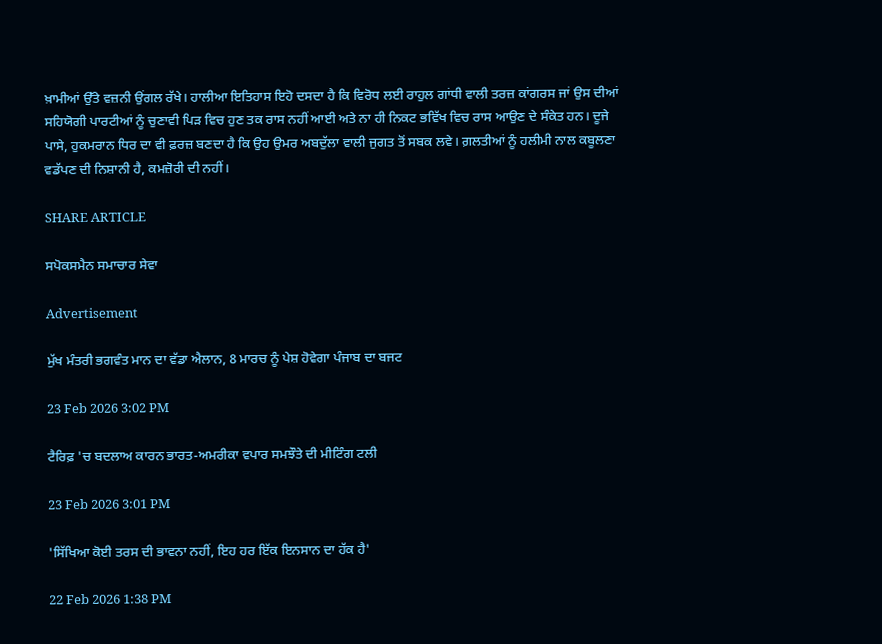ਖ਼ਾਮੀਆਂ ਉੱਤੇ ਵਜ਼ਨੀ ਉਂਗਲ ਰੱਖੇ। ਹਾਲੀਆ ਇਤਿਹਾਸ ਇਹੋ ਦਸਦਾ ਹੈ ਕਿ ਵਿਰੋਧ ਲਈ ਰਾਹੁਲ ਗਾਂਧੀ ਵਾਲੀ ਤਰਜ਼ ਕਾਂਗਰਸ ਜਾਂ ਉਸ ਦੀਆਂ ਸਹਿਯੋਗੀ ਪਾਰਟੀਆਂ ਨੂੰ ਚੁਣਾਵੀ ਪਿੜ ਵਿਚ ਹੁਣ ਤਕ ਰਾਸ ਨਹੀਂ ਆਈ ਅਤੇ ਨਾ ਹੀ ਨਿਕਟ ਭਵਿੱਖ ਵਿਚ ਰਾਸ ਆਉਣ ਦੇ ਸੰਕੇਤ ਹਨ। ਦੂਜੇ ਪਾਸੇ, ਹੁਕਮਰਾਨ ਧਿਰ ਦਾ ਵੀ ਫ਼ਰਜ਼ ਬਣਦਾ ਹੈ ਕਿ ਉਹ ਉਮਰ ਅਬਦੁੱਲਾ ਵਾਲੀ ਜੁਗਤ ਤੋਂ ਸਬਕ ਲਵੇ। ਗ਼ਲਤੀਆਂ ਨੂੰ ਹਲੀਮੀ ਨਾਲ ਕਬੂਲਣਾ ਵਡੱਪਣ ਦੀ ਨਿਸ਼ਾਨੀ ਹੈ, ਕਮਜ਼ੋਰੀ ਦੀ ਨਹੀਂ।

SHARE ARTICLE

ਸਪੋਕਸਮੈਨ ਸਮਾਚਾਰ ਸੇਵਾ

Advertisement

ਮੁੱਖ ਮੰਤਰੀ ਭਗਵੰਤ ਮਾਨ ਦਾ ਵੱਡਾ ਐਲਾਨ, 8 ਮਾਰਚ ਨੂੰ ਪੇਸ਼ ਹੋਵੇਗਾ ਪੰਜਾਬ ਦਾ ਬਜਟ

23 Feb 2026 3:02 PM

ਟੈਰਿਫ਼ 'ਚ ਬਦਲਾਅ ਕਾਰਨ ਭਾਰਤ-ਅਮਰੀਕਾ ਵਪਾਰ ਸਮਝੌਤੇ ਦੀ ਮੀਟਿੰਗ ਟਲੀ

23 Feb 2026 3:01 PM

'ਸਿੱਖਿਆ ਕੋਈ ਤਰਸ ਦੀ ਭਾਵਨਾ ਨਹੀਂ, ਇਹ ਹਰ ਇੱਕ ਇਨਸਾਨ ਦਾ ਹੱਕ ਹੈ'

22 Feb 2026 1:38 PM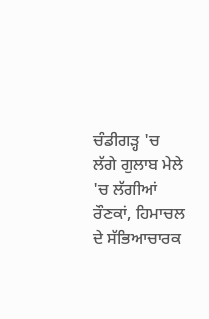ਚੰਡੀਗੜ੍ਹ 'ਚ ਲੱਗੇ ਗੁਲਾਬ ਮੇਲੇ 'ਚ ਲੱਗੀਆਂ ਰੌਣਕਾਂ, ਹਿਮਾਚਲ ਦੇ ਸੱਭਿਆਚਾਰਕ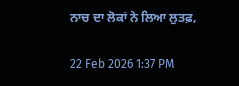ਨਾਚ ਦਾ ਲੋਕਾਂ ਨੇ ਲਿਆ ਲੁਤਫ਼,

22 Feb 2026 1:37 PM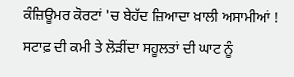ਕੰਜ਼ਿਊਮਰ ਕੋਰਟਾਂ 'ਚ ਬੇਹੱਦ ਜ਼ਿਆਦਾ ਖ਼ਾਲੀ ਅਸਾਮੀਆਂ ! ਸਟਾਫ਼ ਦੀ ਕਮੀ ਤੇ ਲੋੜੀਂਦਾ ਸਹੂਲਤਾਂ ਦੀ ਘਾਟ ਨੂੰ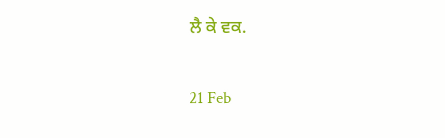ਲੈ ਕੇ ਵਕ.

21 Feb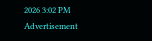2026 3:02 PM
Advertisement